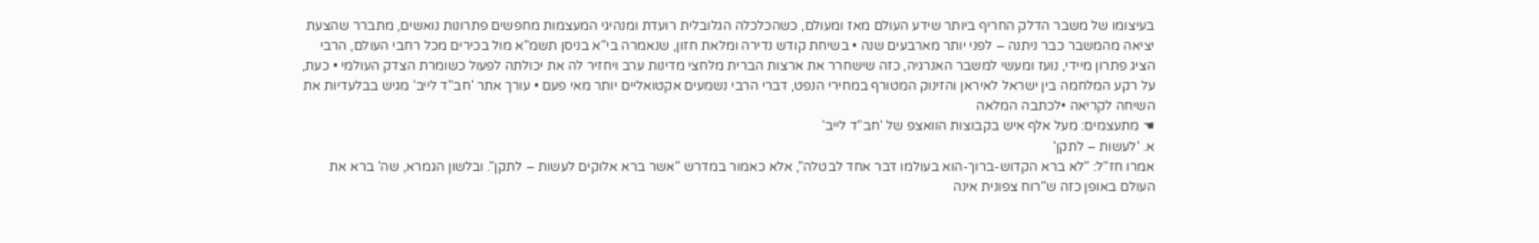בעיצומו של משבר הדלק החריף ביותר שידע העולם מאז ומעולם, כשהכלכלה הגלובלית רועדת ומנהיגי המעצמות מחפשים פתרונות נואשים, מתברר שהצעת יציאה מהמשבר כבר ניתנה – לפני יותר מארבעים שנה • בשיחת קודש נדירה ומלאת חזון, שנאמרה בי"א בניסן תשמ"א מול בכירים מכל רחבי העולם, הרבי הציג פתרון מיידי, נועז ומעשי למשבר האנרגיה, כזה שישחרר את ארצות הברית מלחצי מדינות ערב ויחזיר לה את יכולתה לפעול כשומרת הצדק העולמי • כעת, על רקע המלחמה בין ישראל לאיראן והזינוק המטורף במחירי הנפט, דברי הרבי נשמעים אקטואליים יותר מאי פעם • עורך אתר 'חב"ד לייב' מגיש בבלעדיות את השיחה לקריאה •לכתבה המלאה
☚ מתעצמים: מעל אלף איש בקבוצות הוואצפ של 'חב"ד לייב'
א. 'לעשות – לתקן'
אמרו חז"ל: "לא ברא הקדוש-ברוך-הוא בעולמו דבר אחד לבטלה", אלא כאמור במדרש "אשר ברא אלוקים לעשות – לתקן". ובלשון הגמרא, שה' ברא את העולם באופן כזה ש"רוח צפונית אינה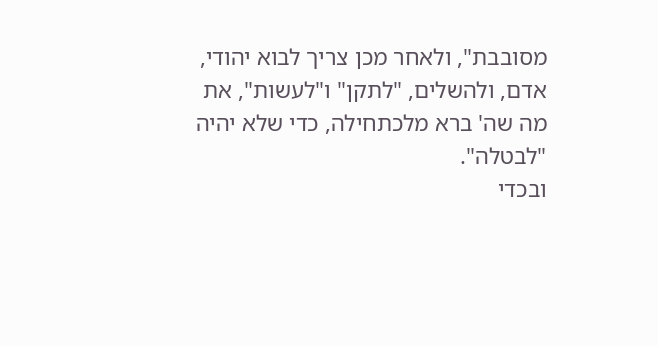מסובבת", ולאחר מכן צריך לבוא יהודי, אדם, ולהשלים, "לתקן" ו"לעשות", את מה שה' ברא מלכתחילה, כדי שלא יהיה "לבטלה".
ובכדי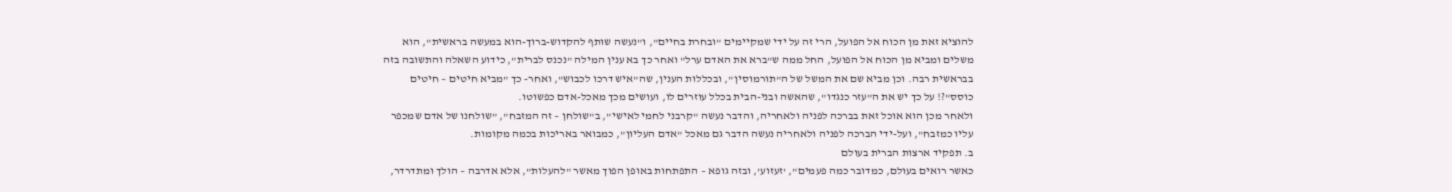להוציא זאת מן הכוח אל הפועל, הרי זה על ידי שמקיימים "ובחרת בחיים", ו"נעשה שותף להקדוש-ברוך-הוא במעשה בראשית", הוא משלים ומביא מן הכוח אל הפועל, החל ממה ש"ברא את האדם ערל" ואחר כך בא ענין המילה "נכנס לברית", כידוע השאלה והתשובה בזה בבראשית רבה. וכן מביא שם את המשל של ה"תורמוסין", ובכללות הענין, שה"איש דרכו לכבוש", ואחר- כך "מביא חיטים – חיטים כוסס"?! על כך יש את ה"עזר כנגדו", שהאשה ובני-הבית בכלל עוזרים לו, ועושים מכך מאכל-אדם כפשוטו.
ולאחר מכן הוא אוכל זאת בברכה לפניה ולאחריה, והדבר נעשה "קרבני לחמי לאישי", ב"שולחן – זה המזבח", "שולחנו של אדם שמכפר עליו כמזבח", ועל-ידי הברכה לפניה ולאחריה נעשה הדבר גם מאכל "אדם העליון", כמבואר באריכות בכמה מקומות.
ב. תפקיד ארצות הברית בעולם
כאשר רואים בעולם, כמדובר כמה פעמים", 'זעזוע', ובזה גופא – התפתחות באופן הפוך מאשר "להעלות", אלא אדרבה – הולך ומתדרדר,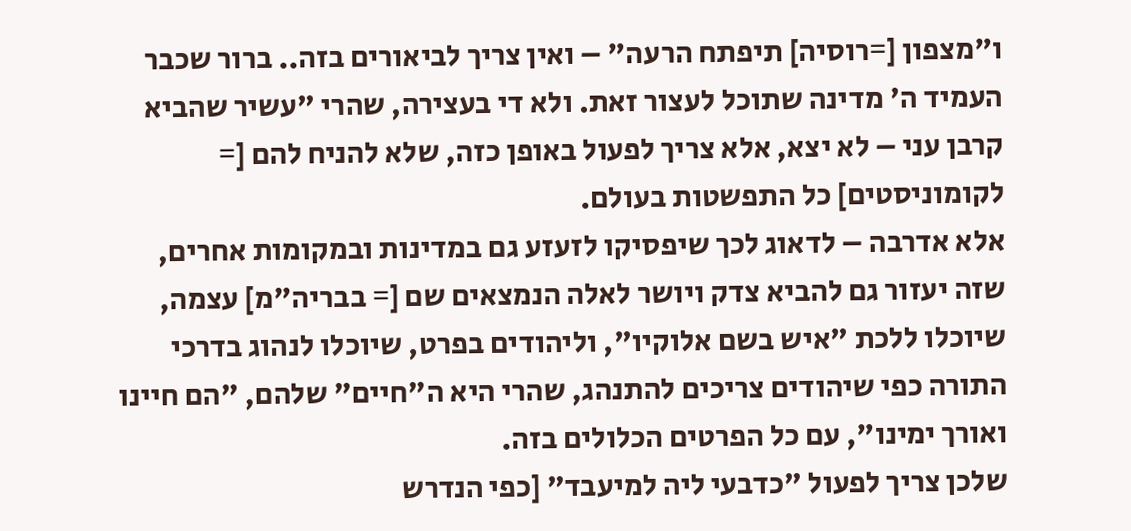ו"מצפון [=רוסיה] תיפתח הרעה" – ואין צריך לביאורים בזה.. ברור שכבר העמיד ה' מדינה שתוכל לעצור זאת. ולא די בעצירה, שהרי "עשיר שהביא קרבן עני – לא יצא, אלא צריך לפעול באופן כזה, שלא להניח להם [= לקומוניסטים] כל התפשטות בעולם.
אלא אדרבה – לדאוג לכך שיפסיקו לזעזע גם במדינות ובמקומות אחרים, שזה יעזור גם להביא צדק ויושר לאלה הנמצאים שם [= בבריה"מ] עצמה, שיוכלו ללכת "איש בשם אלוקיו", וליהודים בפרט, שיוכלו לנהוג בדרכי התורה כפי שיהודים צריכים להתנהג, שהרי היא ה"חיים" שלהם, "הם חיינו ואורך ימינו", עם כל הפרטים הכלולים בזה.
שלכן צריך לפעול "כדבעי ליה למיעבד" [כפי הנדרש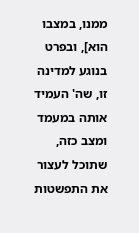ממנו, במצבו הוא], ובפרט בנוגע למדינה זו, שה' העמיד אותה במעמד ומצב כזה, שתוכל לעצור את התפשטות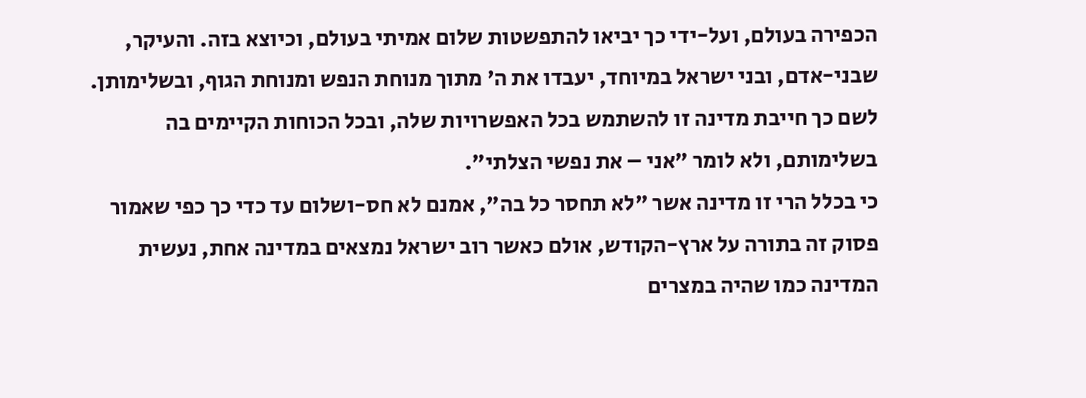הכפירה בעולם, ועל-ידי כך יביאו להתפשטות שלום אמיתי בעולם, וכיוצא בזה. והעיקר, שבני-אדם, ובני ישראל במיוחד, יעבדו את ה' מתוך מנוחת הנפש ומנוחת הגוף, ובשלימותן. לשם כך חייבת מדינה זו להשתמש בכל האפשרויות שלה, ובכל הכוחות הקיימים בה בשלימותם, ולא לומר "אני – את נפשי הצלתי".
כי בכלל הרי זו מדינה אשר "לא תחסר כל בה", אמנם לא חס-ושלום עד כדי כך כפי שאמור פסוק זה בתורה על ארץ-הקודש, אולם כאשר רוב ישראל נמצאים במדינה אחת, נעשית המדינה כמו שהיה במצרים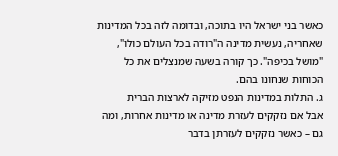כאשר בני ישראל היו בתוכה, ובדומה לזה בכל המדינות שאחריה, נעשית מדינה ה"רודה בכל העולם כולו", "מושל בכיפה". כך קורה בשעה שמנצלים את כל הכוחות שנחונו בהם.
ג. התלות במדינות הנפט מזיקה לארצות הברית
אבל אם נזקקים לעזרת מדינה או מדינות אחרות, ומה גם – כאשר נזקקים לעזרתן בדבר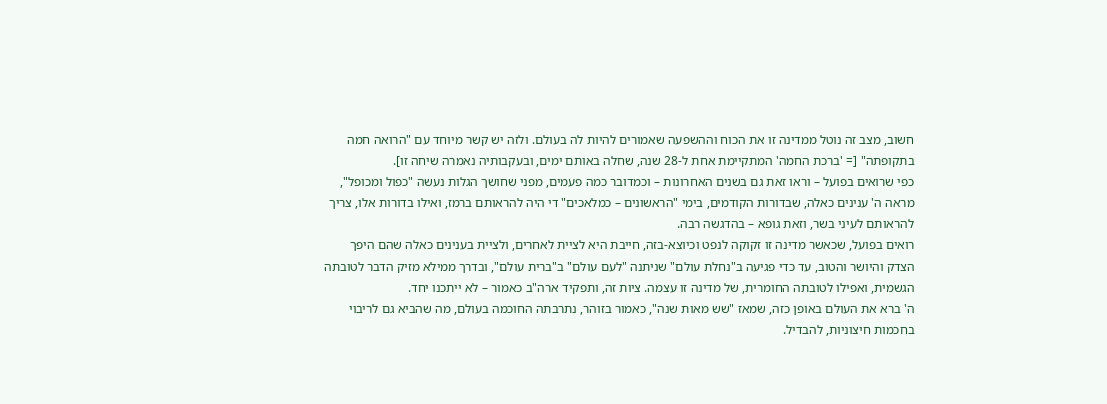חשוב, מצב זה נוטל ממדינה זו את הכוח וההשפעה שאמורים להיות לה בעולם. ולזה יש קשר מיוחד עם "הרואה חמה בתקופתה" [= 'ברכת החמה' המתקיימת אחת ל-28 שנה, שחלה באותם ימים, ובעקבותיה נאמרה שיחה זו].
כפי שרואים בפועל – וראו זאת גם בשנים האחרונות – וכמדובר כמה פעמים, מפני שחושך הגלות נעשה "כפול ומכופל", מראה ה' ענינים כאלה, שבדורות הקודמים, בימי "הראשונים – כמלאכים" די היה להראותם ברמז, ואילו בדורות אלו, צריך להראותם לעיני בשר, וזאת גופא – בהדגשה רבה.
רואים בפועל, שכאשר מדינה זו זקוקה לנפט וכיוצא-בזה, חייבת היא לציית לאחרים, ולציית בענינים כאלה שהם היפך הצדק והיושר והטוב, עד כדי פגיעה ב"נחלת עולם" שניתנה "לעם עולם" ב"ברית עולם", ובדרך ממילא מזיק הדבר לטובתה הגשמית, ואפילו לטובתה החומרית, של מדינה זו עצמה. ציות זה, ותפקיד ארה"ב כאמור – לא ייתכנו יחד.
ה' ברא את העולם באופן כזה, שמאז "שש מאות שנה", כאמור בזוהר, נתרבתה החוכמה בעולם, מה שהביא גם לריבוי בחכמות חיצוניות, להבדיל.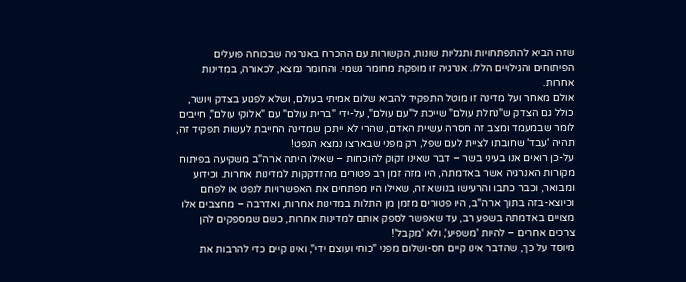שזה הביא להתפתחויות ותגליות שונות, הקשורות עם ההכרח באנרגיה שבכוחה פועלים הפיתוחים והגילויים הללו. אנרגיה זו מופקת מחומר גשמי. והחומר נמצא, לכאורה, במדינות אחרות.
אולם מאחר ועל מדינה זו מוטל התפקיד להביא שלום אמיתי בעולם, ושלא לפגוע בצדק ויושר, כולל גם הצדק ש"נחלת עולם" שייכת ל"עם עולם", על-ידי "ברית עולם" עם "אלוקי עולם", חייבים לומר שבמעמד ומצב זה חסרה עשיית האדם, שהרי לא ייתכן שמדינה החייבת לעשות תפקיד זה, תהיה 'עבד' שחובתו לציית לעם שפל, רק מפני שבארצו נמצא הנפט!
על-כן רואים אנו בעיני בשר – דבר שאינו זקוק להוכחות – שאילו היתה ארה"ב משקיעה בפיתוח מקורות האנרגיה אשר באדמתה, היו מזה זמן רב פטורים מהזדקקות למדינות אחרות. וכידוע ומבואר, וכבר כתבו והרעישו בנושא זה, שאילו היו מפתחים את האפשרויות לנפט או לפחם וכיוצא-בזה בתוך ארה"ב, היו פטורים מזמן מן התלות במדינות אחרות, ואדרבה – מחצבים אלו מצויים באדמתה בשפע רב, עד שאפשר לספק אותם למדינות אחרות, כשם שמספקים להן צרכים אחרים – להיות 'משפיע', ולא 'מקבל'!
מיוסד על כך, שהדבר אינו קיים חס-ושלום מפני "כוחי ועוצם ידי", ואינו קיים כדי להרבות את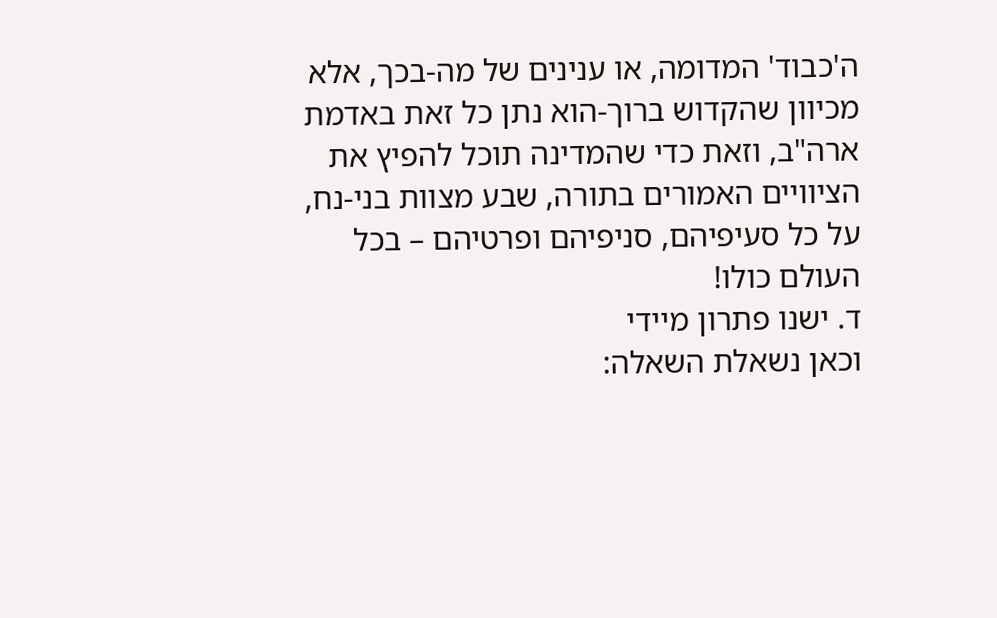ה'כבוד' המדומה, או ענינים של מה-בכך, אלא מכיוון שהקדוש ברוך-הוא נתן כל זאת באדמת ארה"ב, וזאת כדי שהמדינה תוכל להפיץ את הציוויים האמורים בתורה, שבע מצוות בני-נח, על כל סעיפיהם, סניפיהם ופרטיהם – בכל העולם כולו!
ד. ישנו פתרון מיידי
וכאן נשאלת השאלה: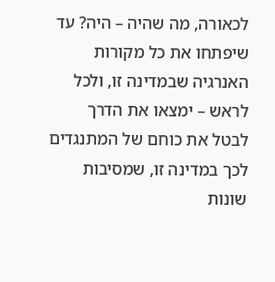לכאורה, מה שהיה – היה? עד שיפתחו את כל מקורות האנרגיה שבמדינה זו, ולכל לראש – ימצאו את הדרך לבטל את כוחם של המתנגדים לכך במדינה זו, שמסיבות שונות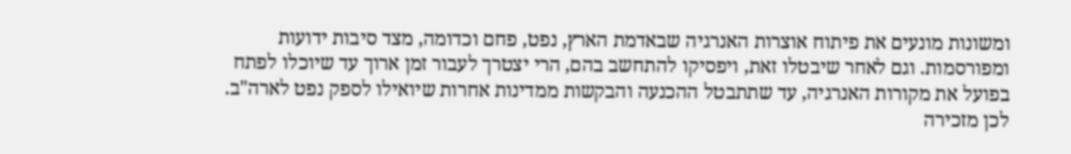ומשונות מונעים את פיתוח אוצרות האנרגיה שבאדמת הארץ, נפט, פחם וכדומה, מצד סיבות ידועות ומפורסמות. וגם לאחר שיבטלו זאת, ויפסיקו להתחשב בהם, הרי יצטרך לעבור זמן ארוך עד שיוכלו לפתח בפועל את מקורות האנרגיה, עד שתתבטל ההכנעה והבקשות ממדינות אחרות שיואילו לספק נפט לארה"ב.
לכן מזכירה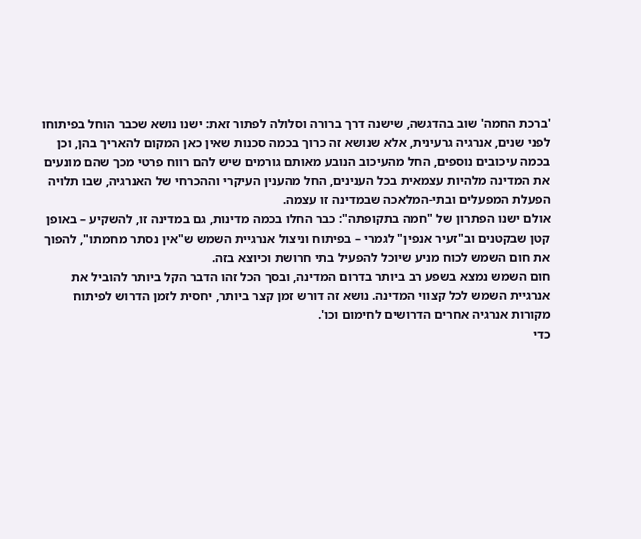'ברכת החמה' שוב בהדגשה, שישנה דרך ברורה וסלולה לפתור זאת: ישנו נושא שכבר הוחל בפיתוחו לפני שנים, אנרגיה גרעינית, אלא שנושא זה כרוך בכמה סכנות שאין כאן המקום להאריך בהן, וכן בכמה עיכובים נוספים, החל מהעיכוב הנובע מאותם גורמים שיש להם רווח פרטי מכך שהם מונעים את המדינה מלהיות עצמאית בכל הענינים, החל מהענין העיקרי וההכרחי של האנרגיה, שבו תלויה הפעלת המפעלים ובתי-המלאכה שבמדינה זו עצמה.
אולם ישנו הפתרון של "חמה בתקופתה": כבר החלו בכמה מדינות, גם במדינה זו, להשקיע – באופן קטן שבקטנים וב"זעיר אנפין" לגמרי – בפיתוח וניצול אנרגיית השמש ש"אין נסתר מחמתו", להפוך את חום השמש לכוח מניע שיוכל להפעיל בתי חרושת וכיוצא בזה.
חום השמש נמצא בשפע רב ביותר בדרום המדינה, ובסך הכל זהו הדבר הקל ביותר להוביל את אנרגיית השמש לכל קצווי המדינה. נושא זה דורש זמן קצר ביותר, יחסית לזמן הדרוש לפיתוח מקורות אנרגיה אחרים הדרושים לחימום וכו'.
כדי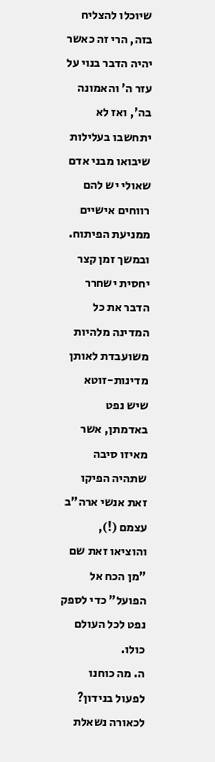שיוכלו להצליח בזה, הרי זה כאשר יהיה הדבר בנוי על עזר ה' והאמונה בה', ואז לא יתחשבו בעלילות שיבואו מבני אדם שאולי יש להם רווחים אישיים ממניעת הפיתוח. ובמשך זמן קצר יחסית ישחרר הדבר את כל המדינה מלהיות משועבדת לאותן מדינות-זוטא שיש נפט באדמתן, אשר מאיזו סיבה שתהיה הפיקו זאת אנשי ארה"ב עצמם (!), והוציאו זאת שם "מן הכח אל הפועל" כדי לספק נפט לכל העולם כולו.
ה. מה כוחנו לפעול בנידון?
לכאורה נשאלת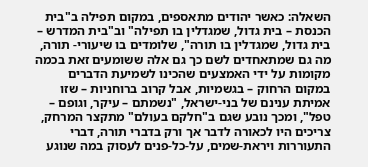השאלה: כאשר יהודים מתאספים, במקום תפילה ב"בית הכנסת – בית גדול, שמגדלין בו תפילה" וב"בית המדרש – בית גדול, שמגדלין בו תורה", שלומדים בו שיעורי- תורה, מה גם שמתאחדים לשם כך גם אלה ששומעים זאת בכמה מקומות על ידי האמצעים שהכינו לשמיעת הדברים במקום הרחוק – בגשמיות, אבל קרוב ברוחניות – שזו אמיתת ענינם של בני-ישראל, "נשמתם – עיקר, וגופם – טפל", ומכך נובע שגם ב"חלקם בעולם" מתקצר המרחק,
צריכים היו לכאורה לדבר אך ורק בדברי תורה, דברי התעוררות ויראת-שמים, על-כל-פנים לעסוק במה שנוגע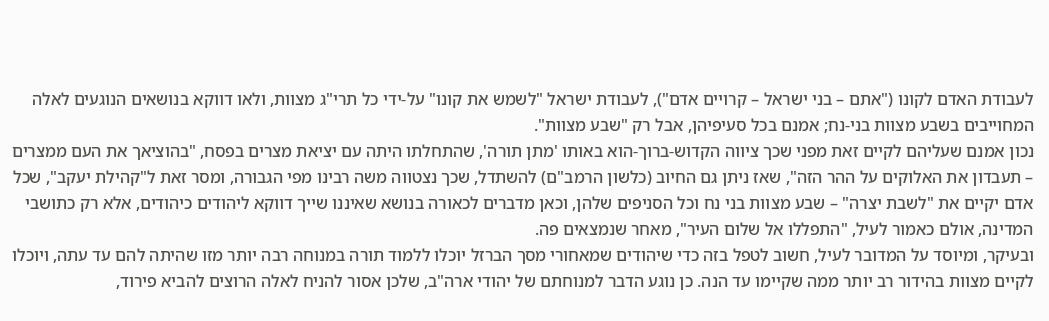לעבודת האדם לקונו ("אתם – בני ישראל – קרויים אדם"), לעבודת ישראל "לשמש את קונו" על-ידי כל תרי"ג מצוות, ולאו דווקא בנושאים הנוגעים לאלה המחוייבים בשבע מצוות בני-נח; אמנם בכל סעיפיהן, אבל רק "שבע מצוות".
נכון אמנם שעליהם לקיים זאת מפני שכך ציווה הקדוש-ברוך-הוא באותו 'מתן תורה', שהתחלתו היתה עם יציאת מצרים בפסח, "בהוציאך את העם ממצרים – תעבדון את האלוקים על ההר הזה", שאז ניתן גם החיוב (כלשון הרמב"ם) להשתדל, שכך נצטווה משה רבינו מפי הגבורה, ומסר זאת ל"קהילת יעקב", שכל אדם יקיים את "לשבת יצרה" – שבע מצוות בני נח וכל הסניפים שלהן, וכאן מדברים לכאורה בנושא שאיננו שייך דווקא ליהודים כיהודים, אלא רק כתושבי המדינה, אולם כאמור לעיל, "התפללו אל שלום העיר", מאחר שנמצאים פה.
ובעיקר, ומיוסד על המדובר לעיל, חשוב לטפל בזה כדי שיהודים שמאחורי מסך הברזל יוכלו ללמוד תורה במנוחה רבה יותר מזו שהיתה להם עד עתה, ויוכלו לקיים מצוות בהידור רב יותר ממה שקיימו עד הנה. כן נוגע הדבר למנוחתם של יהודי ארה"ב, שלכן אסור להניח לאלה הרוצים להביא פירוד,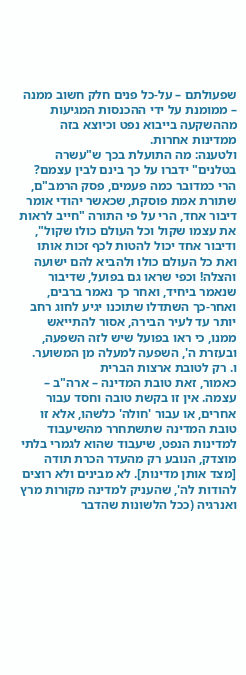שפעולתם – על-כל פנים חלק חשוב ממנה – ממומנת על ידי ההכנסות המגיעות מההשקעה בייבוא נפט וכיוצא בזה ממדינות אחרות.
ולטענה: מה התועלת בכך ש"עשרה בטלנים" ידברו על כך בינם לבין עצמם? הרי כמדובר כמה פעמים, פסק הרמב"ם, שתורת אמת פוסקת, שכאשר יהודי אומר דיבור אחד, הרי על פי התורה "חייב לראות את עצמו שקול וכל העולם כולו שקול", ודיבור אחד יכול להטות לכף זכות אותו ואת כל העולם כולו ולהביא להם ישועה והצלה! וכפי שראו גם בפועל, שדיבור שנאמר ביחיד, ואחר כך נאמר ברבים, ואחר-כך השתדלו שתוכנו יגיע לחוג רחב יותר עד לעיר הבירה, אסור להתייאש ממנו, כי ראו בפועל שיש לזה השפעה, ובעזרת ה', השפעה למעלה מן המשוער.
ו. רק לטובת ארצות הברית
כאמור, זאת טובת המדינה – ארה"ב – עצמה. אין זו בקשת טובה וחסד עבור אחרים, או עבור 'חולה' כלשהו, אלא זו טובת המדינה שתשתחרר מהשיעבוד למדינות הנפט, שיעבוד שהוא לגמרי בלתי מוצדק, הנובע רק מהעדר הכרת תודה [מצד אותן מדינות]. לא מבינים ולא רוצים להודות לה', שהעניק למדינה מקורות מרץ ואנרגיה (ככל הלשונות שהדבר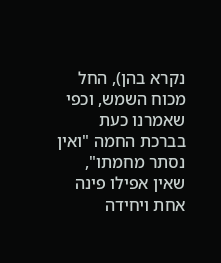נקרא בהן), החל מכוח השמש, וכפי שאמרנו כעת בברכת החמה "ואין נסתר מחמתו", שאין אפילו פינה אחת ויחידה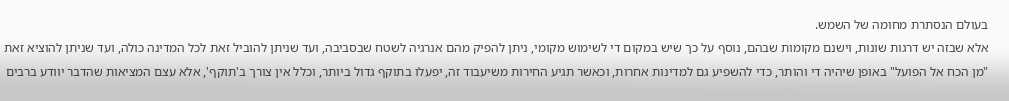בעולם הנסתרת מחומה של השמש.
אלא שבזה יש דרגות שונות, וישנם מקומות שבהם, נוסף על כך שיש במקום די לשימוש מקומי, ניתן להפיק מהם אנרגיה לשטח שבסביבה, ועד שניתן להוביל זאת לכל המדינה כולה, ועד שניתן להוציא זאת "מן הכח אל הפועל" באופן שיהיה די והותר, כדי להשפיע גם למדינות אחרות, וכאשר תגיע החירות משיעבוד זה, יפעלו בתוקף גדול ביותר, וכלל אין צורך ב'תוקף', אלא עצם המציאות שהדבר יוודע ברבים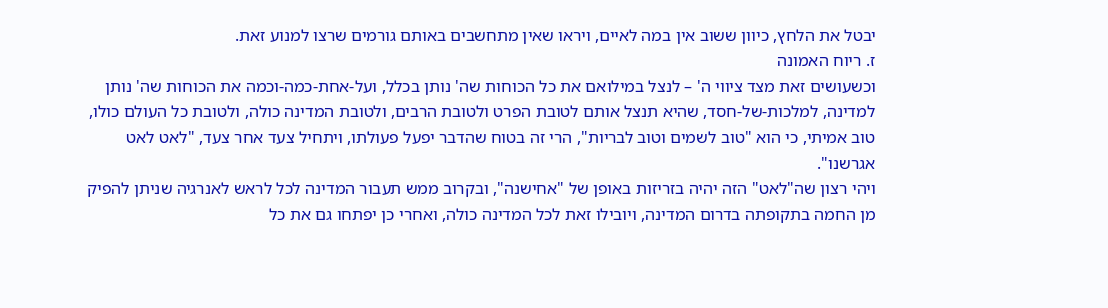יבטל את הלחץ, כיוון ששוב אין במה לאיים, ויראו שאין מתחשבים באותם גורמים שרצו למנוע זאת.
ז. ריוח האמונה
וכשעושים זאת מצד ציווי ה' – לנצל במילואם את כל הכוחות שה' נותן בכלל, ועל-אחת-כמה-וכמה את הכוחות שה' נותן למדינה, למלכות-של-חסד, שהיא תנצל אותם לטובת הפרט ולטובת הרבים, ולטובת המדינה כולה, ולטובת כל העולם כולו, טוב אמיתי, כי הוא "טוב לשמים וטוב לבריות", הרי זה בטוח שהדבר יפעל פעולתו, ויתחיל צעד אחר צעד, "לאט לאט אגרשנו".
ויהי רצון שה"לאט" הזה יהיה בזריזות באופן של "אחישנה", ובקרוב ממש תעבור המדינה לכל לראש לאנרגיה שניתן להפיק מן החמה בתקופתה בדרום המדינה, ויובילו זאת לכל המדינה כולה, ואחרי כן יפתחו גם את כל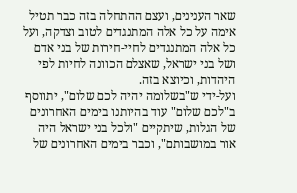שאר הענינים, ועצם ההתחלה בזה כבר תטיל אימה על כל אלה המתנגדים לטוב וצדקה, ועל כל אלה המתנגדים לחיי-חירות של בני אדם ושל בני ישראל, שאצלם הכוונה לחיות לפי היהדות, וכיוצא בזה.
ועל-ידי ש"בשלומה יהיה לכם שלום", יתווסף ב"לכם שלום" עוד בהיותנו בימים האחרונים של הגלות, שיתקיים "ולכל בני ישראל היה אור במושבותם", וכבר בימים האחרונים של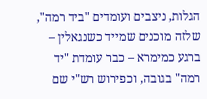הגלות, ניצבים ועומדים "ביד רמה", שלזה מוכנים שמייד כשנגאלין – ברגע כמימרא – כבר עומדת "יד רמה" בגובה, וכפירוש רש"י שם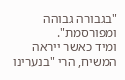"בגבורה גבוהה ומפורסמת".
ומיד כאשר ייראה המשיח, הרי "בנערינו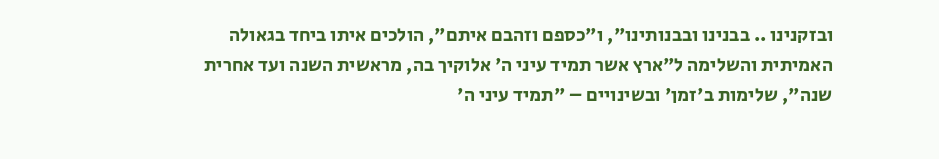ובזקנינו .. בבנינו ובבנותינו", ו"כספם וזהבם איתם", הולכים איתו ביחד בגאולה האמיתית והשלימה ל"ארץ אשר תמיד עיני ה' אלוקיך בה, מראשית השנה ועד אחרית שנה", שלימות ב'זמן' ובשינויים – "תמיד עיני ה'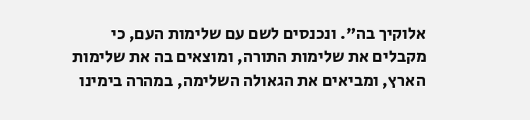אלוקיך בה". ונכנסים לשם עם שלימות העם, כי מקבלים את שלימות התורה, ומוצאים בה את שלימות הארץ, ומביאים את הגאולה השלימה, במהרה בימינו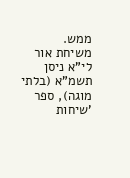ממש.
משיחת אור לי"א ניסן תשמ"א (בלתי מוגה), ספר 'שיחות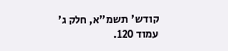קודש' תשמ"א, חלק ג' עמוד 120.